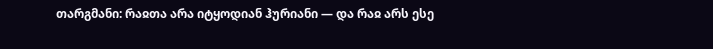თარგმანი: რაჲთა არა იტყოდიან ჰურიანი — და რაჲ არს ესე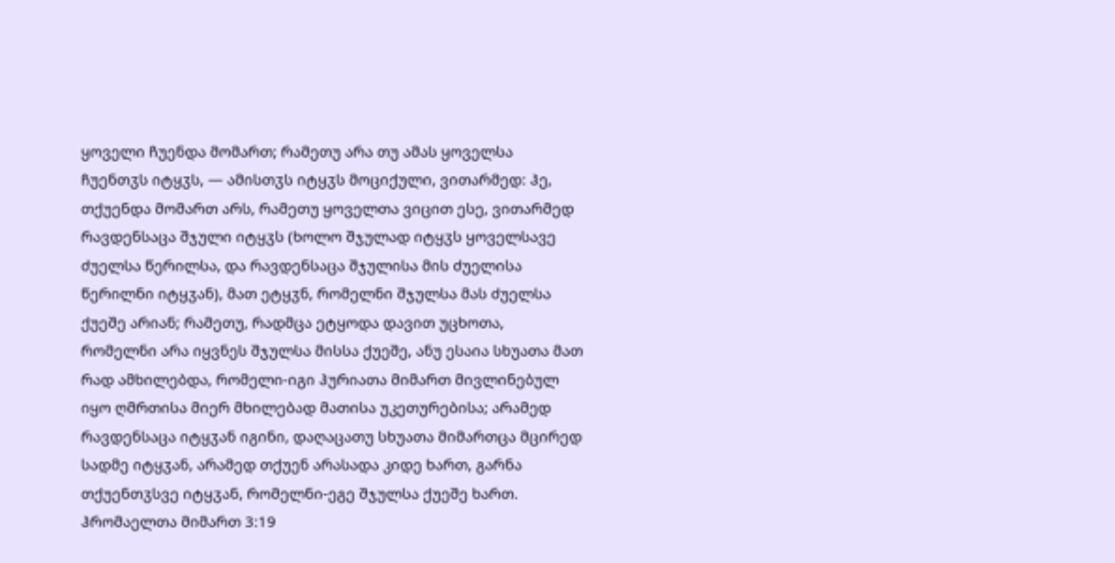ყოველი ჩუენდა მომართ; რამეთუ არა თუ ამას ყოველსა ჩუენთჳს იტყჳს, — ამისთჳს იტყჳს მოციქული, ვითარმედ: ჰე, თქუენდა მომართ არს, რამეთუ ყოველთა ვიცით ესე, ვითარმედ რავდენსაცა შჯული იტყჳს (ხოლო შჯულად იტყჳს ყოველსავე ძუელსა წერილსა, და რავდენსაცა შჯულისა მის ძუელისა წერილნი იტყჳან), მათ ეტყჳნ, რომელნი შჯულსა მას ძუელსა ქუეშე არიან; რამეთუ, რადმცა ეტყოდა დავით უცხოთა, რომელნი არა იყვნეს შჯულსა მისსა ქუეშე, ანუ ესაია სხუათა მათ რად ამხილებდა, რომელი-იგი ჰურიათა მიმართ მივლინებულ იყო ღმრთისა მიერ მხილებად მათისა უკეთურებისა; არამედ რავდენსაცა იტყჳან იგინი, დაღაცათუ სხუათა მიმართცა მცირედ სადმე იტყჳან, არამედ თქუენ არასადა კიდე ხართ, გარნა თქუენთჳსვე იტყჳან, რომელნი-ეგე შჯულსა ქუეშე ხართ.
ჰრომაელთა მიმართ 3:19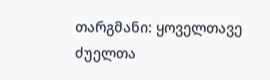თარგმანი: ყოველთავე ძუელთა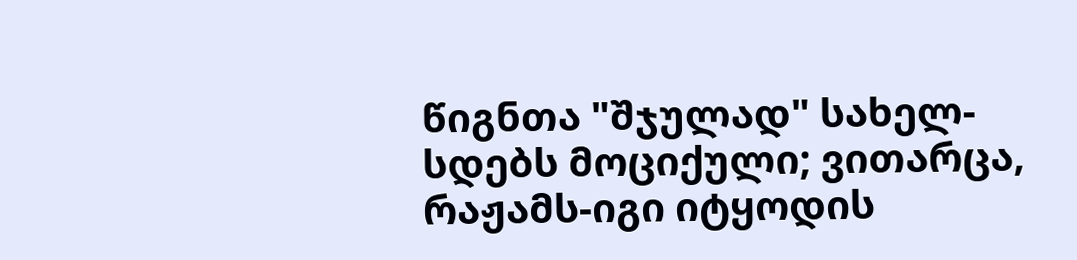წიგნთა "შჯულად" სახელ-სდებს მოციქული; ვითარცა, რაჟამს-იგი იტყოდის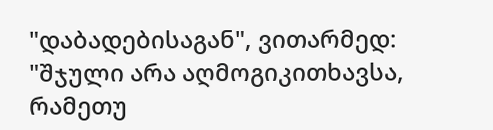"დაბადებისაგან", ვითარმედ: "შჯული არა აღმოგიკითხავსა, რამეთუ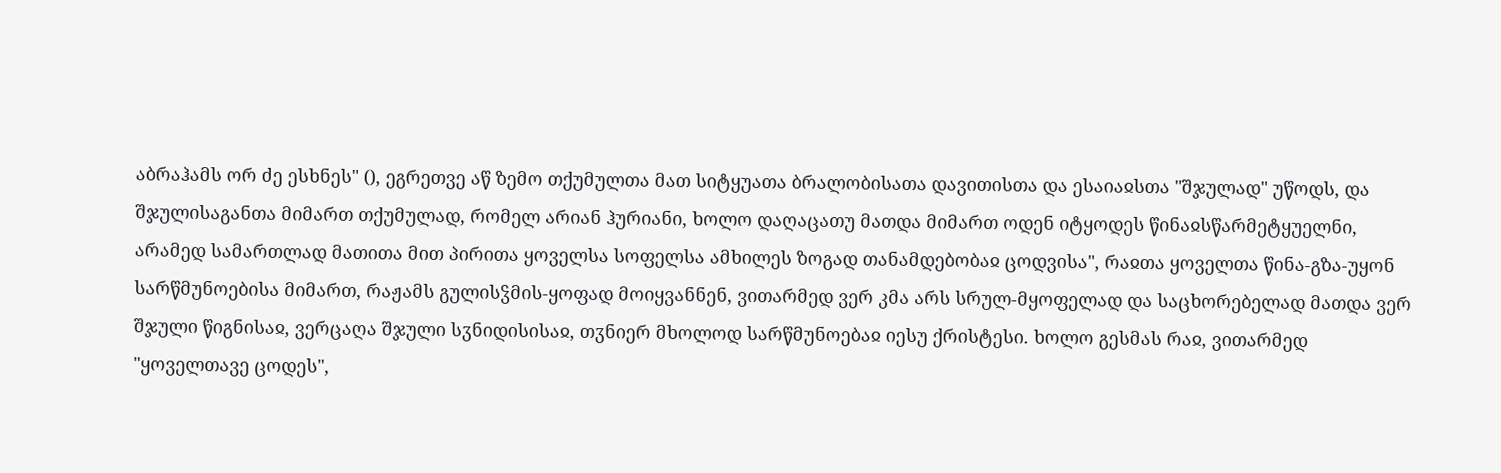აბრაჰამს ორ ძე ესხნეს" (), ეგრეთვე აწ ზემო თქუმულთა მათ სიტყუათა ბრალობისათა დავითისთა და ესაიაჲსთა "შჯულად" უწოდს, და შჯულისაგანთა მიმართ თქუმულად, რომელ არიან ჰურიანი, ხოლო დაღაცათუ მათდა მიმართ ოდენ იტყოდეს წინაჲსწარმეტყუელნი, არამედ სამართლად მათითა მით პირითა ყოველსა სოფელსა ამხილეს ზოგად თანამდებობაჲ ცოდვისა", რაჲთა ყოველთა წინა-გზა-უყონ სარწმუნოებისა მიმართ, რაჟამს გულისჴმის-ყოფად მოიყვანნენ, ვითარმედ ვერ კმა არს სრულ-მყოფელად და საცხორებელად მათდა ვერ შჯული წიგნისაჲ, ვერცაღა შჯული სჳნიდისისაჲ, თჳნიერ მხოლოდ სარწმუნოებაჲ იესუ ქრისტესი. ხოლო გესმას რაჲ, ვითარმედ "ყოველთავე ცოდეს",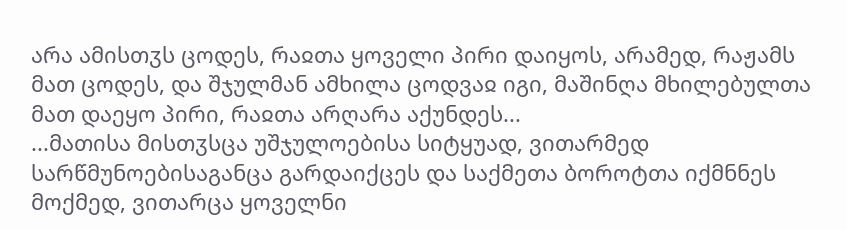არა ამისთჳს ცოდეს, რაჲთა ყოველი პირი დაიყოს, არამედ, რაჟამს მათ ცოდეს, და შჯულმან ამხილა ცოდვაჲ იგი, მაშინღა მხილებულთა მათ დაეყო პირი, რაჲთა არღარა აქუნდეს...
...მათისა მისთჳსცა უშჯულოებისა სიტყუად, ვითარმედ სარწმუნოებისაგანცა გარდაიქცეს და საქმეთა ბოროტთა იქმნნეს მოქმედ, ვითარცა ყოველნი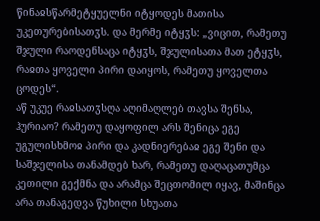წინაჲსწარმეტყუელნი იტყოდეს მათისა უკეთურებისათჳს. და მერმე იტყჳს: „ვიცით, რამეთუ შჯული რაოდენსაცა იტყჳს, შჯულისათა მათ ეტყჳს, რაჲთა ყოველი პირი დაიყოს, რამეთუ ყოველთა ცოდეს“.
აწ უკუე რაჲსათჳსღა აღიმაღლებ თავსა შენსა, ჰურიაო? რამეთუ დაყოფილ არს შენიცა ეგე უგულისხმოჲ პირი და კადნიერებაჲ ეგე შენი და საშჯელისა თანამდებ ხარ, რამეთუ დაღაცათუმცა კეთილი გექმნა და არამცა შეცთომილ იყავ, მაშინცა არა თანაგედვა წუხილი სხუათა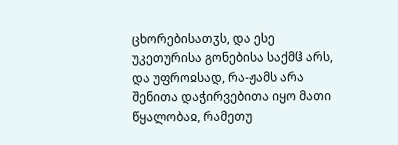ცხორებისათჳს, და ესე უკეთურისა გონებისა საქმჱ არს, და უფროჲსად, რა-ჟამს არა შენითა დაჭირვებითა იყო მათი წყალობაჲ, რამეთუ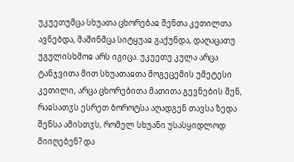უკუეთუმცა სხუათა ცხორებაჲ შენთა კეთილთა ავნებდა, მაშინმცა სიტყუაჲ გაქუნდა, დაღაცათუ უგულისხმოჲ არს იგიცა. უკუეთუ კულა არცა ტანჯვითა მით სხუათაჲთა მოგეცემის უმეტესი კეთილი, არცა ცხორებითა მათითა გევნების შენ, რაჲსათჳს ესრეთ ბოროტსა აღადგენ თავსა ზედა შენსა ამისთჳს, რომელ სხუანი უსასყიდლოდ მიიღებენ? და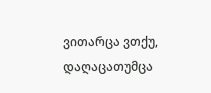ვითარცა ვთქუ, დაღაცათუმცა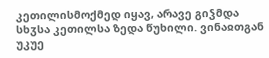კეთილისმოქმედ იყავ, არავე გიჴმდა სხჳსა კეთილსა ზედა წუხილი. ვინაჲთგან უკუე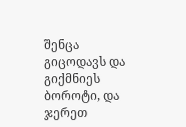შენცა გიცოდავს და გიქმნიეს ბოროტი, და ჯერეთ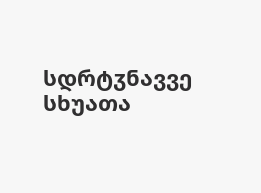სდრტჳნავვე სხუათა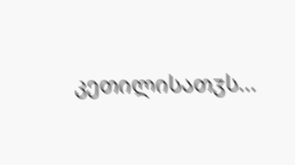კეთილისათჳს...